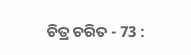ଚିତ୍ର ଚରିତ - 73 :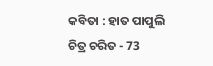କବିତା : ହାତ ପାପୁଲି
ଚିତ୍ର ଚରିତ - 73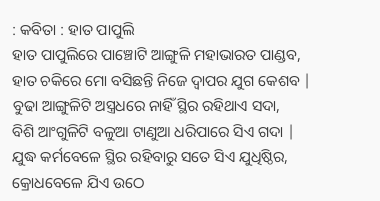: କବିତା : ହାତ ପାପୁଲି
ହାତ ପାପୁଲିରେ ପାଞ୍ଚୋଟି ଆଙ୍ଗୁଳି ମହାଭାରତ ପାଣ୍ଡବ,
ହାତ ଚକିରେ ମୋ ବସିଛନ୍ତି ନିଜେ ଦ୍ଵାପର ଯୁଗ କେଶବ |
ବୁଢା ଆଙ୍ଗୁଳିଟି ଅସ୍ତ୍ରଧରେ ନାହିଁ ସ୍ଥିର ରହିଥାଏ ସଦା,
ବିଶି ଆଂଗୁଳିଟି ବଳୁଆ ଟାଣୁଆ ଧରିପାରେ ସିଏ ଗଦା |
ଯୁଦ୍ଧ କର୍ମବେଳେ ସ୍ଥିର ରହିବାରୁ ସତେ ସିଏ ଯୁଧିଷ୍ଠିର,
କ୍ରୋଧବେଳେ ଯିଏ ଉଠେ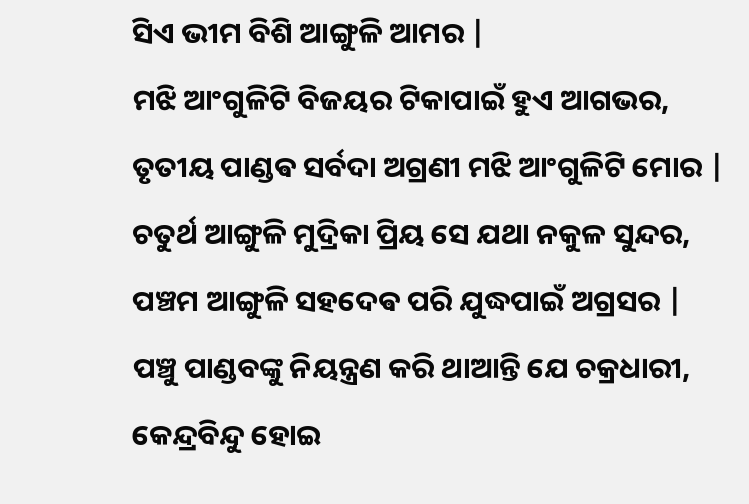ସିଏ ଭୀମ ବିଶି ଆଙ୍ଗୁଳି ଆମର |
ମଝି ଆଂଗୁଳିଟି ବିଜୟର ଟିକାପାଇଁ ହୁଏ ଆଗଭର,
ତୃତୀୟ ପାଣ୍ଡଵ ସର୍ବଦା ଅଗ୍ରଣୀ ମଝି ଆଂଗୁଳିଟି ମୋର |
ଚତୁର୍ଥ ଆଙ୍ଗୁଳି ମୁଦ୍ରିକା ପ୍ରିୟ ସେ ଯଥା ନକୁଳ ସୁନ୍ଦର,
ପଞ୍ଚମ ଆଙ୍ଗୁଳି ସହଦେଵ ପରି ଯୁଦ୍ଧପାଇଁ ଅଗ୍ରସର |
ପଞ୍ଚୁ ପାଣ୍ଡବଙ୍କୁ ନିୟନ୍ତ୍ରଣ କରି ଥାଆନ୍ତି ଯେ ଚକ୍ରଧାରୀ,
କେନ୍ଦ୍ରବିନ୍ଦୁ ହୋଇ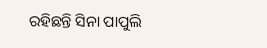ରହିଛନ୍ତି ସିନା ପାପୁଲି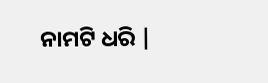ନାମଟି ଧରି |